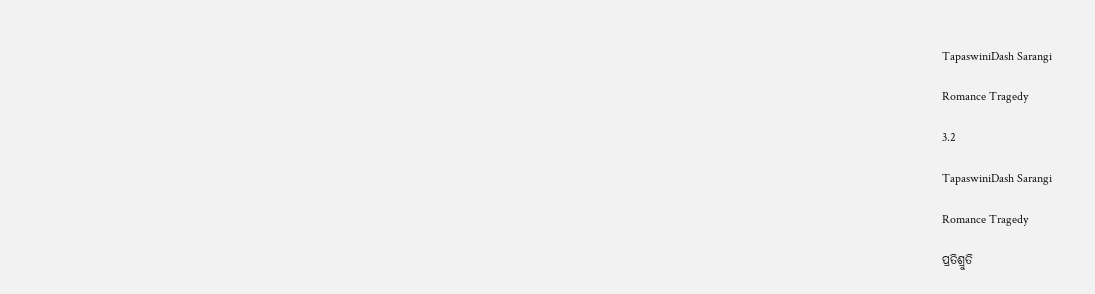TapaswiniDash Sarangi

Romance Tragedy

3.2

TapaswiniDash Sarangi

Romance Tragedy

ପ୍ରତିଶ୍ରୁତି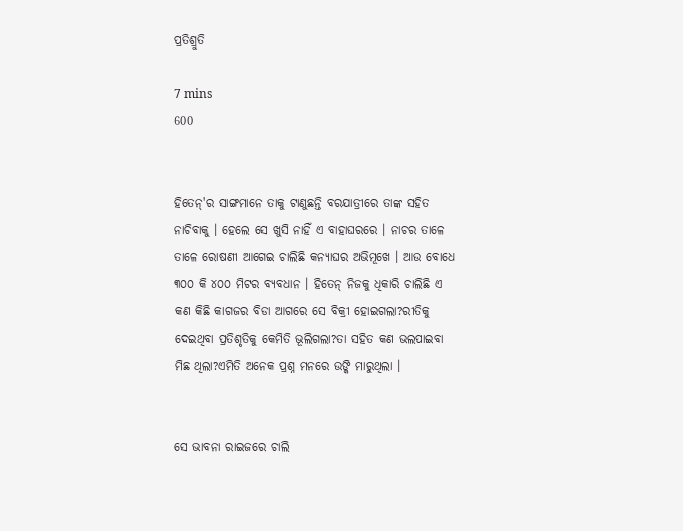ପ୍ରତିଶ୍ରୁତି

7 mins
600


ହିତେନ୍'ର ସାଙ୍ଗମାନେ ତାକୁ ଟାଣୁଛନ୍ତି ବରଯାତ୍ରୀରେ ତାଙ୍କ ସହିତ ନାଚିବାକୁ । ହେଲେ ସେ ଖୁସି ନାହିଁ ଏ ବାହାଘରରେ । ନାଚର ତାଳେ ତାଳେ ରୋଷଣୀ ଆଗେଇ ଚାଲିଛି କନ୍ୟାଘର ଅଭିମୂଖେ । ଆଉ ବୋଧେ ୩୦୦ କି ୪୦୦ ମିଟର ବ୍ୟବଧାନ । ହିତେନ୍ ନିଜକୁ ଧିକାରି ଚାଲିଛି ଏ କଣ କିଛି କାଗଜର ବିଡା ଆଗରେ ସେ ବିକ୍ରୀ ହୋଇଗଲା?ରୀତିକୁ ଦେଇଥିବା ପ୍ରତିଶୃତିକୁ କେମିତି ଭୂଲିଗଲା?ତା ସହିତ କଣ ଭଲପାଇବା ମିଛ ଥିଲା?ଏମିତି ଅନେକ ପ୍ରଶ୍ନ ମନରେ ଉଙ୍କି ମାରୁଥିଲା ।


ସେ ଭାବନା ରାଇଜରେ ଚାଲି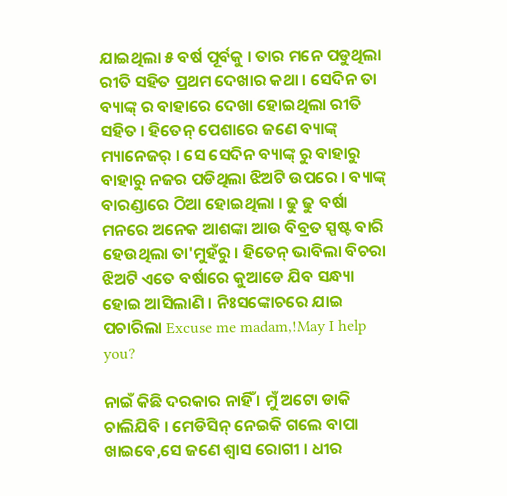ଯାଇଥିଲା ୫ ବର୍ଷ ପୂର୍ବକୁ । ତାର ମନେ ପଡୁଥିଲା ରୀତି ସହିତ ପ୍ରଥମ ଦେଖାର କଥା । ସେଦିନ ତା ବ୍ୟାଙ୍କ୍ ର ବାହାରେ ଦେଖା ହୋଇଥିଲା ରୀତି ସହିତ । ହିତେନ୍ ପେଶାରେ ଜଣେ ବ୍ୟାଙ୍କ୍ ମ୍ୟାନେଜର୍ । ସେ ସେଦିନ ବ୍ୟାଙ୍କ୍ ରୁ ବାହାରୁ ବାହାରୁ ନଜର ପଡିଥିଲା ଝିଅଟି ଉପରେ । ବ୍ୟାଙ୍କ୍ ବାରଣ୍ଡାରେ ଠିଆ ହୋଇଥିଲା । ଢୁ ଢୁ ବର୍ଷା ମନରେ ଅନେକ ଆଶଙ୍କା ଆଉ ବିବ୍ରତ ସ୍ପଷ୍ଟ ବାରି ହେଉଥିଲା ତା'ମୁହଁରୁ । ହିତେନ୍ ଭାବିଲା ବିଚରା ଝିଅଟି ଏତେ ବର୍ଷାରେ କୁଆଡେ ଯିବ ସନ୍ଧ୍ୟା ହୋଇ ଆସିଲାଣି । ନିଃସଙ୍କୋଚରେ ଯାଇ ପଚାରିଲା Excuse me madam,!May I help you?

ନାଇଁ କିଛି ଦରକାର ନାହିଁ । ମୁଁ ଅଟୋ ଡାକି ଚାଲିଯିବି । ମେଡିସିନ୍ ନେଇକି ଗଲେ ବାପା ଖାଇବେ,ସେ ଜଣେ ଶ୍ଵାସ ରୋଗୀ । ଧୀର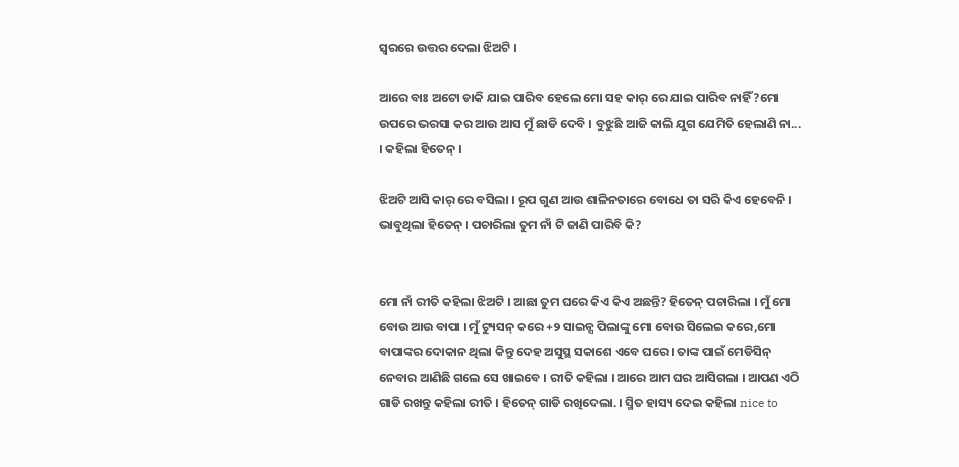ସ୍ୱରରେ ଉତ୍ତର ଦେଲା ଝିଅଟି ।

ଆରେ ବାଃ ଅଟୋ ଡାକି ଯାଇ ପାରିବ ହେଲେ ମୋ ସହ କାର୍ ରେ ଯାଇ ପାରିବ ନାହିଁ?ମୋ ଉପରେ ଭରସା କର ଆଉ ଆସ ମୁଁ ଛାଡି ଦେବି । ବୁଝୁଛି ଆଜି କାଲି ଯୁଗ ଯେମିତି ହେଲାଣି ନା... । କହିଲା ହିତେନ୍ ।

ଝିଅଟି ଆସି କାର୍ ରେ ବସିଲା । ରୂପ ଗୁଣ ଆଉ ଶାଳିନତାରେ ବୋଧେ ତା ସରି କିଏ ହେବେନି । ଭାବୁଥିଲା ହିତେନ୍ । ପଚାରିଲା ତୁମ ନାଁ ଟି ଜାଣି ପାରିବି କି?


ମୋ ନାଁ ରୀତି କହିଲା ଝିଅଟି । ଆଛା ତୁମ ଘରେ କିଏ କିଏ ଅଛନ୍ତି? ହିତେନ୍ ପଚାରିଲା । ମୁଁ ମୋ ବୋଉ ଆଉ ବାପା । ମୁଁ ଟ୍ୟୁସନ୍ କରେ +୨ ସାଇନ୍ସ ପିଲାଙ୍କୁ ମୋ ବୋଉ ସିଲେଇ କରେ,ମୋ ବାପାଙ୍କର ଦୋକାନ ଥିଲା କିନ୍ତୁ ଦେହ ଅସୁସ୍ଥ ସକାଶେ ଏବେ ଘରେ । ତାଙ୍କ ପାଇଁ ମେଡିସିନ୍ ନେବାର ଆଣିଛି ଗଲେ ସେ ଖାଇବେ । ରୀତି କହିଲା । ଆରେ ଆମ ଘର ଆସିଗଲା । ଆପଣ ଏଠି ଗାଡି ରଖନ୍ତୁ କହିଲା ରୀତି । ହିତେନ୍ ଗାଡି ରଖିଦେଲା. । ସ୍ମିତ ହାସ୍ୟ ଦେଇ କହିଲା nice to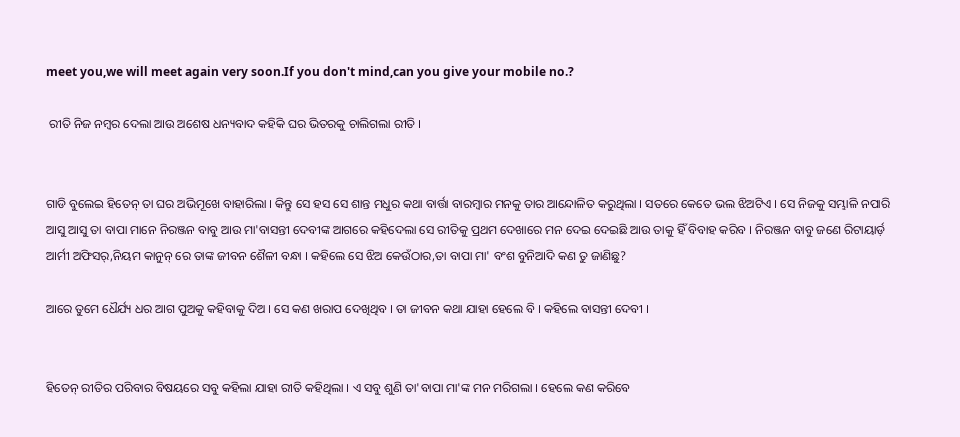meet you,we will meet again very soon.If you don't mind,can you give your mobile no.?

 ରୀତି ନିଜ ନମ୍ବର ଦେଲା ଆଉ ଅଶେଷ ଧନ୍ୟବାଦ କହିକି ଘର ଭିତରକୁ ଚାଲିଗଲା ରୀତି ।


ଗାଡି ବୁଲେଇ ହିତେନ୍ ତା ଘର ଅଭିମୂଖେ ବାହାରିଲା । କିନ୍ତୁ ସେ ହସ ସେ ଶାନ୍ତ ମଧୁର କଥା ବାର୍ତ୍ତା ବାରମ୍ବାର ମନକୁ ତାର ଆନ୍ଦୋଳିତ କରୁଥିଲା । ସତରେ କେତେ ଭଲ ଝିଅଟିଏ । ସେ ନିଜକୁ ସମ୍ଭାଳି ନପାରି ଆସୁ ଆସୁ ତା ବାପା ମାନେ ନିରଞ୍ଜନ ବାବୁ ଆଉ ମା'ବାସନ୍ତୀ ଦେବୀଙ୍କ ଆଗରେ କହିଦେଲା ସେ ରୀତିକୁ ପ୍ରଥମ ଦେଖାରେ ମନ ଦେଇ ଦେଇଛି ଆଉ ତାକୁ ହିଁ ବିବାହ କରିବ । ନିରଞ୍ଜନ ବାବୁ ଜଣେ ରିଟାୟାର୍ଡ଼ ଆର୍ମୀ ଅଫିସର୍,ନିୟମ କାନୁନ୍ ରେ ତାଙ୍କ ଜୀବନ ଶୈଳୀ ବନ୍ଧା । କହିଲେ ସେ ଝିଅ କେଉଁଠାର,ତା ବାପା ମା' ବଂଶ ବୁନିଆଦି କଣ ତୁ ଜାଣିଛୁ?

ଆରେ ତୁମେ ଧୈର୍ଯ୍ୟ ଧର ଆଗ ପୁଅକୁ କହିବାକୁ ଦିଅ । ସେ କଣ ଖରାପ ଦେଖିଥିବ । ତା ଜୀବନ କଥା ଯାହା ହେଲେ ବି । କହିଲେ ବାସନ୍ତୀ ଦେବୀ ।


ହିତେନ୍ ରୀତିର ପରିବାର ବିଷୟରେ ସବୁ କହିଲା ଯାହା ରୀତି କହିଥିଲା । ଏ ସବୁ ଶୁଣି ତା'ବାପା ମା'ଙ୍କ ମନ ମରିଗଲା । ହେଲେ କଣ କରିବେ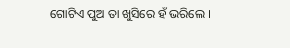ଗୋଟିଏ ପୁଅ ତା ଖୁସିରେ ହଁ ଭରିଲେ ।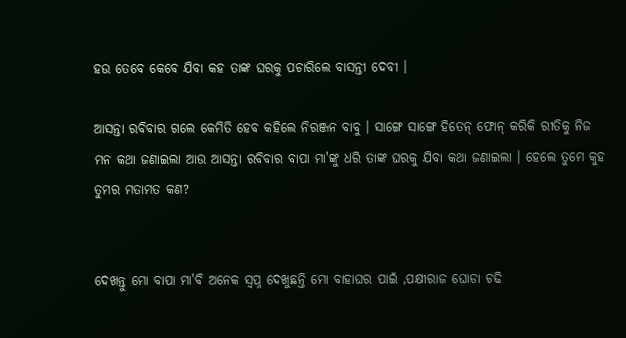ହଉ ତେବେ କେବେ ଯିବା କହ ତାଙ୍କ ଘରକୁ ପଚାରିଲେ ବାସନ୍ତୀ ଦେବୀ ।

ଆସନ୍ତା ରବିବାର ଗଲେ କେମିତି ହେବ କହିଲେ ନିରଞ୍ଜନ ବାବୁ । ସାଙ୍ଗେ ସାଙ୍ଗେ ହିତେନ୍ ଫୋନ୍ କରିକି ରୀତିକୁ ନିଜ ମନ କଥା ଜଣାଇଲା ଆଉ ଆସନ୍ତା ରବିବାର ବାପା ମା'ଙ୍କୁ ଧରି ତାଙ୍କ ଘରକୁ ଯିବା କଥା ଜଣାଇଲା । ହେଲେ ତୁମେ କୁହ ତୁମର ମତାମତ କଣ?


ଦେଖନ୍ତୁ ମୋ ବାପା ମା'ବି ଅନେକ ସ୍ଵପ୍ନ ଦେଖୁଛନ୍ତି ମୋ ବାହାଘର ପାଇଁ ,ପକ୍ଷୀରାଜ ଘୋଡା ଚଢି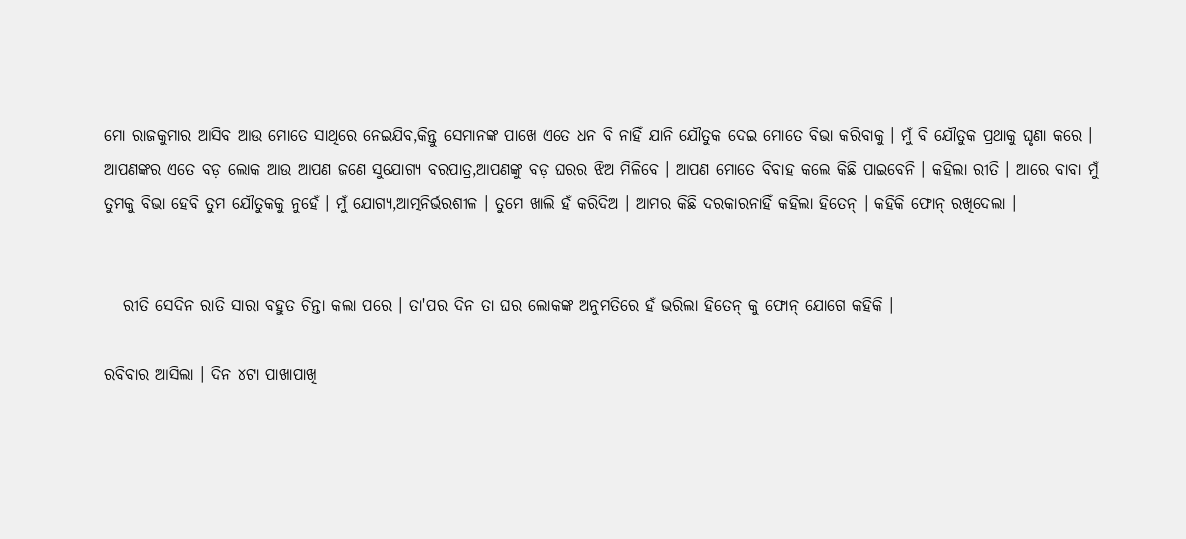ମୋ ରାଜକୁମାର ଆସିବ ଆଉ ମୋତେ ସାଥିରେ ନେଇଯିବ,କିନ୍ତୁ ସେମାନଙ୍କ ପାଖେ ଏତେ ଧନ ବି ନାହିଁ ଯାନି ଯୌତୁକ ଦେଇ ମୋତେ ବିଭା କରିବାକୁ । ମୁଁ ବି ଯୌତୁକ ପ୍ରଥାକୁ ଘୃଣା କରେ । ଆପଣଙ୍କର ଏତେ ବଡ଼ ଲୋକ ଆଉ ଆପଣ ଜଣେ ସୁଯୋଗ୍ୟ ବରପାତ୍ର,ଆପଣଙ୍କୁ ବଡ଼ ଘରର ଝିଅ ମିଳିବେ । ଆପଣ ମୋତେ ବିବାହ କଲେ କିଛି ପାଇବେନି । କହିଲା ରୀତି । ଆରେ ବାବା ମୁଁ ତୁମକୁ ବିଭା ହେବି ତୁମ ଯୌତୁକକୁ ନୁହେଁ । ମୁଁ ଯୋଗ୍ୟ,ଆତ୍ମନିର୍ଭରଶୀଳ । ତୁମେ ଖାଲି ହଁ କରିଦିଅ । ଆମର କିଛି ଦରକାରନାହିଁ କହିଲା ହିତେନ୍ । କହିକି ଫୋନ୍ ରଖିଦେଲା ।


   ରୀତି ସେଦିନ ରାତି ସାରା ବହୁତ ଚିନ୍ତା କଲା ପରେ । ତା'ପର ଦିନ ତା ଘର ଲୋକଙ୍କ ଅନୁମତିରେ ହଁ ଭରିଲା ହିତେନ୍ କୁ ଫୋନ୍ ଯୋଗେ କହିକି ।

ରବିବାର ଆସିଲା । ଦିନ ୪ଟା ପାଖାପାଖି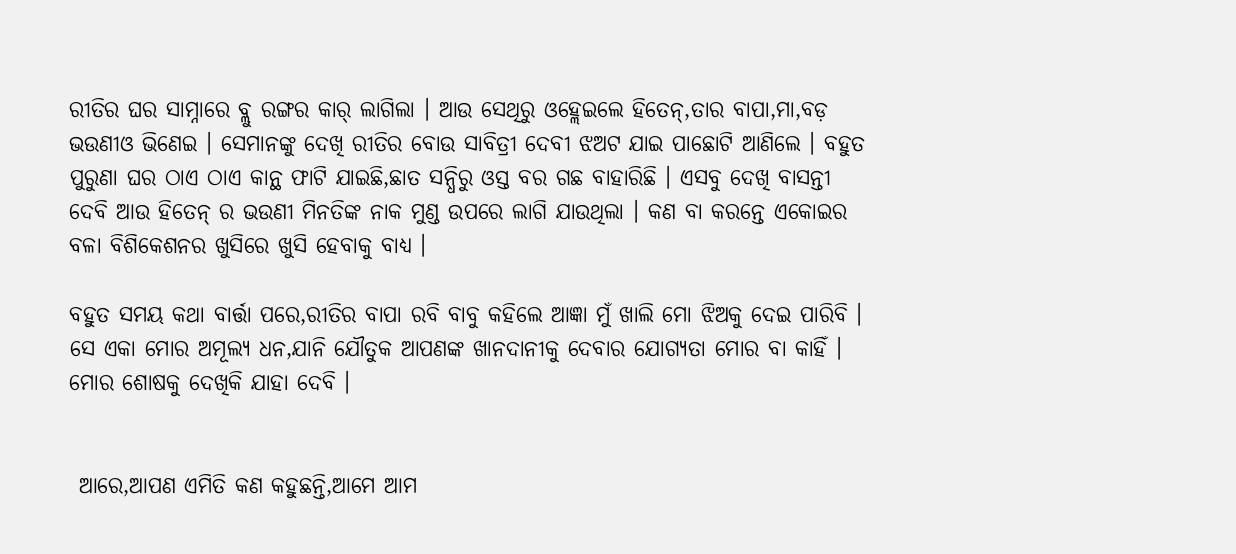ରୀତିର ଘର ସାମ୍ନାରେ ବ୍ଲୁ ରଙ୍ଗର କାର୍ ଲାଗିଲା । ଆଉ ସେଥିରୁ ଓହ୍ଲେଇଲେ ହିତେନ୍,ତାର ବାପା,ମା,ବଡ଼ ଭଉଣୀଓ ଭିଣେଇ । ସେମାନଙ୍କୁ ଦେଖି ରୀତିର ବୋଉ ସାବିତ୍ରୀ ଦେବୀ ଝଅଟ ଯାଇ ପାଛୋଟି ଆଣିଲେ । ବହୁତ ପୁରୁଣା ଘର ଠାଏ ଠାଏ କାନ୍ଥ ଫାଟି ଯାଇଛି,ଛାତ ସନ୍ଧିରୁ ଓସ୍ତ ବର ଗଛ ବାହାରିଛି । ଏସବୁ ଦେଖି ବାସନ୍ତୀ ଦେବି ଆଉ ହିତେନ୍ ର ଭଉଣୀ ମିନତିଙ୍କ ନାକ ମୁଣ୍ଡ ଉପରେ ଲାଗି ଯାଉଥିଲା । କଣ ବା କରନ୍ତେ ଏକୋଇର ବଳା ବିଶିକେଶନର ଖୁସିରେ ଖୁସି ହେବାକୁ ବାଧ୍ୟ ।

ବହୁତ ସମୟ କଥା ବାର୍ତ୍ତା ପରେ,ରୀତିର ବାପା ରବି ବାବୁ କହିଲେ ଆଜ୍ଞା ମୁଁ ଖାଲି ମୋ ଝିଅକୁ ଦେଇ ପାରିବି । ସେ ଏକା ମୋର ଅମୂଲ୍ୟ ଧନ,ଯାନି ଯୌତୁକ ଆପଣଙ୍କ ଖାନଦାନୀକୁ ଦେବାର ଯୋଗ୍ୟତା ମୋର ବା କାହିଁ । ମୋର ଶୋଷକୁ ଦେଖିକି ଯାହା ଦେବି ।


 ଆରେ,ଆପଣ ଏମିତି କଣ କହୁଛନ୍ତି,ଆମେ ଆମ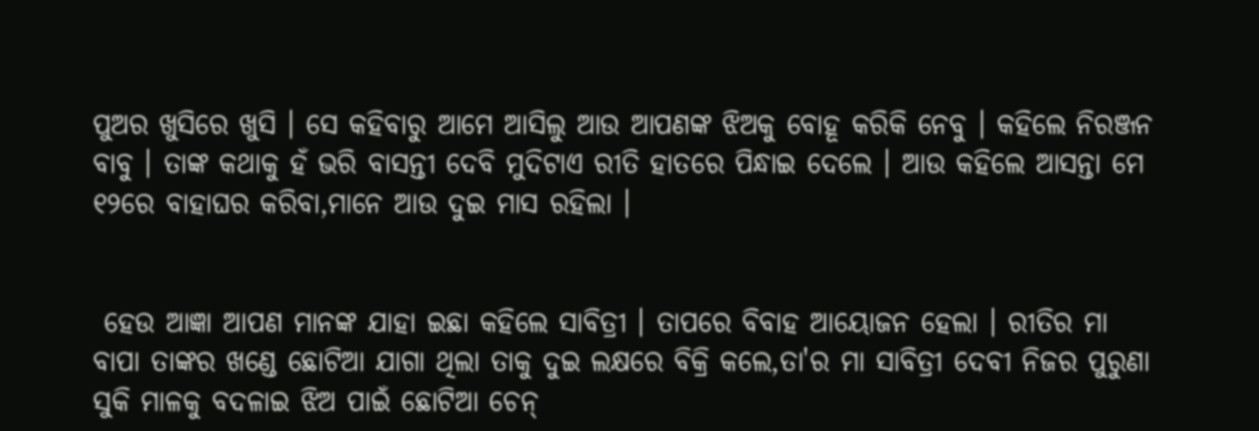ପୁଅର ଖୁସିରେ ଖୁସି । ସେ କହିବାରୁ ଆମେ ଆସିଲୁ ଆଉ ଆପଣଙ୍କ ଝିଅକୁ ବୋହୂ କରିକି ନେବୁ । କହିଲେ ନିରଞ୍ଜନ ବାବୁ । ତାଙ୍କ କଥାକୁ ହଁ ଭରି ବାସନ୍ତୀ ଦେବି ମୁଦିଟାଏ ରୀତି ହାତରେ ପିନ୍ଧାଇ ଦେଲେ । ଆଉ କହିଲେ ଆସନ୍ତା ମେ ୧୨ରେ ବାହାଘର କରିବା,ମାନେ ଆଉ ଦୁଇ ମାସ ରହିଲା ।


 ହେଉ ଆଜ୍ଞା ଆପଣ ମାନଙ୍କ ଯାହା ଇଛା କହିଲେ ସାବିତ୍ରୀ । ତାପରେ ବିବାହ ଆୟୋଜନ ହେଲା । ରୀତିର ମା ବାପା ତାଙ୍କର ଖଣ୍ଡେ ଛୋଟିଆ ଯାଗା ଥିଲା ତାକୁ ଦୁଇ ଲକ୍ଷରେ ବିକ୍ରି କଲେ,ତା'ର ମା ସାବିତ୍ରୀ ଦେବୀ ନିଜର ପୁରୁଣା ସୁକି ମାଳକୁ ବଦଳାଇ ଝିଅ ପାଇଁ ଛୋଟିଆ ଚେନ୍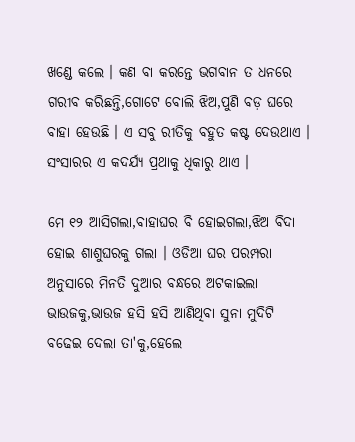ଖଣ୍ଡେ କଲେ । କଣ ବା କରନ୍ତେ ଭଗବାନ ତ ଧନରେ ଗରୀବ କରିଛନ୍ତି,ଗୋଟେ ବୋଲି ଝିଅ,ପୁଣି ବଡ଼ ଘରେ ବାହା ହେଉଛି । ଏ ସବୁ ରୀତିକୁ ବହୁତ କଷ୍ଟ ଦେଉଥାଏ । ସଂସାରର ଏ କଦର୍ଯ୍ୟ ପ୍ରଥାକୁ ଧିକାରୁ ଥାଏ ।

ମେ ୧୨ ଆସିଗଲା,ବାହାଘର ବି ହୋଇଗଲା,ଝିଅ ବିଦା ହୋଇ ଶାଶୁଘରକୁ ଗଲା । ଓଡିଆ ଘର ପରମ୍ପରା ଅନୁସାରେ ମିନତି ଦୁଆର ବନ୍ଧରେ ଅଟକାଇଲା ଭାଉଜକୁ,ଭାଉଜ ହସି ହସି ଆଣିଥିବା ସୁନା ମୁଦିଟି ବଢେଇ ଦେଲା ତା'କୁ,ହେଲେ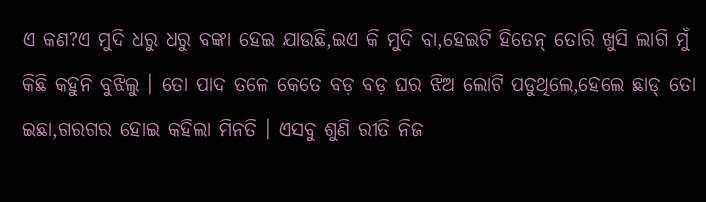ଏ କଣ?ଏ ମୁଦି ଧରୁ ଧରୁ ବଙ୍କା ହେଇ ଯାଉଛି,ଇଏ କି ମୁଦି ବା,ହେଇଟି ହିତେନ୍ ତୋରି ଖୁସି ଲାଗି ମୁଁ କିଛି କହୁନି ବୁଝିଲୁ । ତୋ ପାଦ ତଳେ କେତେ ବଡ଼ ବଡ଼ ଘର ଝିଅ ଲୋଟି ପଡୁଥିଲେ,ହେଲେ ଛାଡ୍ ତୋ ଇଛା,ଗରଗର ହୋଇ କହିଲା ମିନତି । ଏସବୁ ଶୁଣି ରୀତି ନିଜ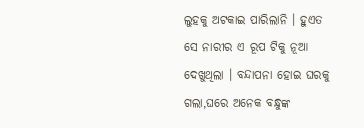ଲୁହକୁ ଅଟକାଇ ପାରିଲାନି । ହୁଏତ ସେ ନାରୀର ଏ ରୂପ ଟିକୁ ନୂଆ ଦେଖୁଥିଲା । ବନ୍ଦାପନା ହୋଇ ଘରକୁ ଗଲା,ଘରେ ଅନେକ ବନ୍ଧୁଙ୍କ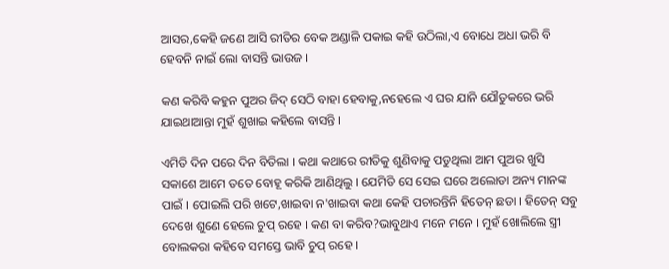ଆସର,କେହି ଜଣେ ଆସି ରୀତିର ବେକ ଅଣ୍ଡାଳି ପକାଇ କହି ଉଠିଲା,ଏ ବୋଧେ ଅଧା ଭରି ବି ହେବନି ନାଇଁ ଲୋ ବାସନ୍ତି ଭାଉଜ ।

କଣ କରିବି କହୁନ ପୁଅର ଜିଦ୍ ସେଠି ବାହା ହେବାକୁ,ନହେଲେ ଏ ଘର ଯାନି ଯୌତୁକରେ ଭରି ଯାଇଥାଆନ୍ତା ମୁହଁ ଶୁଖାଇ କହିଲେ ବାସନ୍ତି ।

ଏମିତି ଦିନ ପରେ ଦିନ ବିତିଲା । କଥା କଥାରେ ରୀତିକୁ ଶୁଣିବାକୁ ପଡୁଥିଲା ଆମ ପୁଅର ଖୁସି ସକାଶେ ଆମେ ତତେ ବୋହୂ କରିକି ଆଣିଥିଲୁ । ଯେମିତି ସେ ସେଇ ଘରେ ଅଲୋଡା ଅନ୍ୟ ମାନଙ୍କ ପାଇଁ । ପୋଇଲି ପରି ଖଟେ,ଖାଇବା ନ'ଖାଇବା କଥା କେହି ପଚାରନ୍ତିନି ହିତେନ୍ ଛଡା । ହିତେନ୍ ସବୁ ଦେଖେ ଶୁଣେ ହେଲେ ଚୁପ୍ ରହେ । କଣ ବା କରିବ?ଭାବୁଥାଏ ମନେ ମନେ । ମୁହଁ ଖୋଲିଲେ ସ୍ତ୍ରୀ ବୋଲକରା କହିବେ ସମସ୍ତେ ଭାବି ଚୁପ୍ ରହେ ।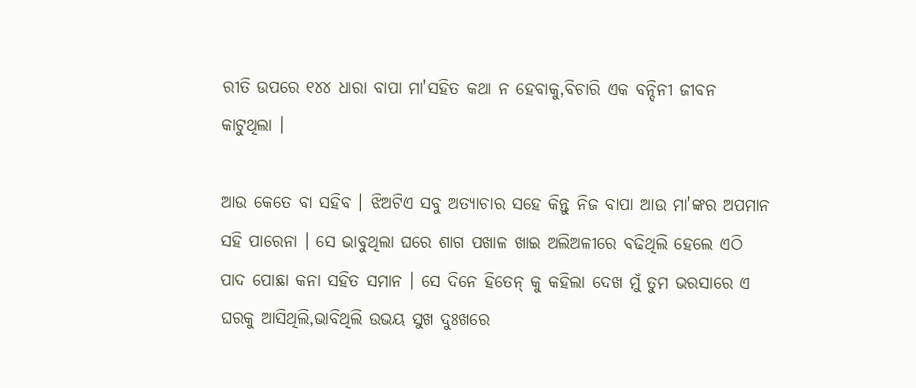ରୀତି ଉପରେ ୧୪୪ ଧାରା ବାପା ମା'ସହିତ କଥା ନ ହେବାକୁ,ବିଚାରି ଏକ ବନ୍ଦିନୀ ଜୀବନ କାଟୁଥିଲା ।

ଆଉ କେତେ ବା ସହିବ । ଝିଅଟିଏ ସବୁ ଅତ୍ୟାଚାର ସହେ କିନ୍ତୁ ନିଜ ବାପା ଆଉ ମା'ଙ୍କର ଅପମାନ ସହି ପାରେନା । ସେ ଭାବୁଥିଲା ଘରେ ଶାଗ ପଖାଳ ଖାଇ ଅଲିଅଳୀରେ ବଢିଥିଲି ହେଲେ ଏଠି ପାଦ ପୋଛା କନା ସହିତ ସମାନ । ସେ ଦିନେ ହିତେନ୍ କୁ କହିଲା ଦେଖ ମୁଁ ତୁମ ଭରସାରେ ଏ ଘରକୁ ଆସିଥିଲି,ଭାବିଥିଲି ଉଭୟ ସୁଖ ଦୁଃଖରେ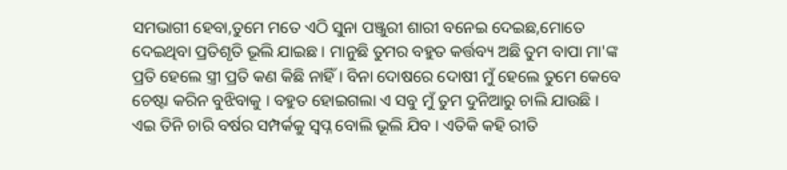ସମଭାଗୀ ହେବା,ତୁମେ ମତେ ଏଠି ସୁନା ପଞ୍ଜୁରୀ ଶାରୀ ବନେଇ ଦେଇଛ,ମୋତେ ଦେଇଥିବା ପ୍ରତିଶୃତି ଭୂଲି ଯାଇଛ । ମାନୁଛି ତୁମର ବହୁତ କର୍ତ୍ତବ୍ୟ ଅଛି ତୁମ ବାପା ମା'ଙ୍କ ପ୍ରତି ହେଲେ ସ୍ତ୍ରୀ ପ୍ରତି କଣ କିଛି ନାହିଁ । ବିନା ଦୋଷରେ ଦୋଷୀ ମୁଁ ହେଲେ ତୁମେ କେବେ ଚେଷ୍ଟା କରିନ ବୁଝିବାକୁ । ବହୁତ ହୋଇଗଲା ଏ ସବୁ ମୁଁ ତୁମ ଦୁନିଆରୁ ଚାଲି ଯାଉଛି । ଏଇ ତିନି ଚାରି ବର୍ଷର ସମ୍ପର୍କକୁ ସ୍ଵପ୍ନ ବୋଲି ଭୂଲି ଯିବ । ଏତିକି କହି ରୀତି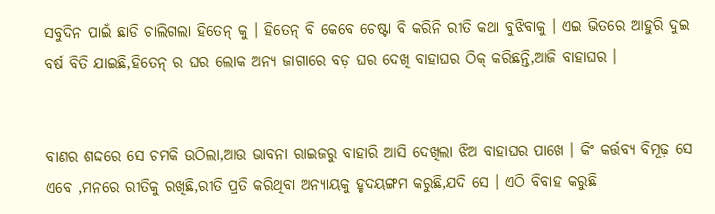ସବୁଦିନ ପାଇଁ ଛାଡି ଚାଲିଗଲା ହିତେନ୍ କୁ । ହିତେନ୍ ବି କେବେ ଚେଷ୍ଟା ବି କରିନି ରୀତି କଥା ବୁଝିବାକୁ । ଏଇ ଭିତରେ ଆହୁରି ଦୁଇ ବର୍ଷ ବିତି ଯାଇଛି,ହିତେନ୍ ର ଘର ଲୋକ ଅନ୍ୟ ଜାଗାରେ ବଡ଼ ଘର ଦେଖି ବାହାଘର ଠିକ୍ କରିଛନ୍ତି,ଆଜି ବାହାଘର ।


ବାଣର ଶଦ୍ଦରେ ସେ ଚମକି ଉଠିଲା,ଆଉ ଭାବନା ରାଇଜରୁ ବାହାରି ଆସି ଦେଖିଲା ଝିଅ ବାହାଘର ପାଖେ । କିଂ କର୍ତ୍ତବ୍ୟ ବିମୂଢ଼ ସେ ଏବେ ,ମନରେ ରୀତିକୁ ରଖିଛି,ରୀତି ପ୍ରତି କରିଥିବା ଅନ୍ୟାୟକୁ ହୃଦୟଙ୍ଗମ କରୁଛି,ଯଦି ସେ । ଏଠି ବିବାହ କରୁଛି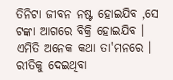ତିନିଟା ଜୀବନ ନଷ୍ଟ ହୋଇଯିବ ,ସେ ଟଙ୍କା ଆଗରେ ବିକ୍ରି ହୋଇଯିବ । ଏମିତି ଅନେକ କଥା ତା'ମନରେ । ରୀତିକୁ ଦେଇଥିବା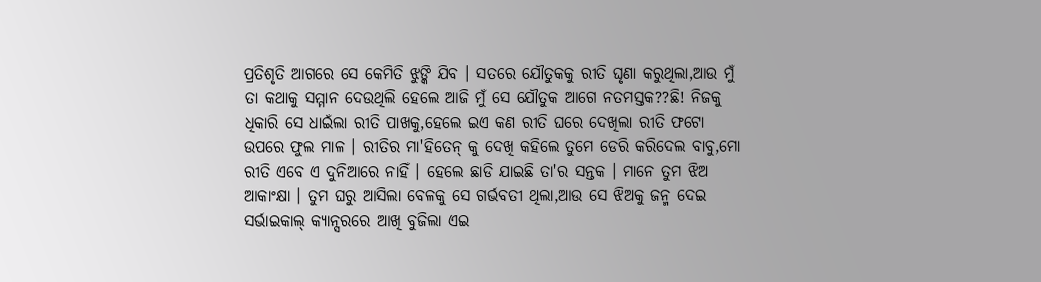ପ୍ରତିଶୃତି ଆଗରେ ସେ କେମିତି ଝୁଙ୍କି ଯିବ । ସତରେ ଯୌତୁକକୁ ରୀତି ଘୃଣା କରୁଥିଲା,ଆଉ ମୁଁ ତା କଥାକୁ ସମ୍ମାନ ଦେଉଥିଲି ହେଲେ ଆଜି ମୁଁ ସେ ଯୌତୁକ ଆଗେ ନତମସ୍ତକ??ଛି! ନିଜକୁ ଧିକାରି ସେ ଧାଇଁଲା ରୀତି ପାଖକୁ,ହେଲେ ଇଏ କଣ ରୀତି ଘରେ ଦେଖିଲା ରୀତି ଫଟୋ ଉପରେ ଫୁଲ ମାଳ । ରୀତିର ମା'ହିତେନ୍ କୁ ଦେଖି କହିଲେ ତୁମେ ଡେରି କରିଦେଲ ବାବୁ,ମୋ ରୀତି ଏବେ ଏ ଦୁନିଆରେ ନାହିଁ । ହେଲେ ଛାଡି ଯାଇଛି ତା'ର ସନ୍ତକ । ମାନେ ତୁମ ଝିଅ ଆକାଂକ୍ଷା । ତୁମ ଘରୁ ଆସିଲା ବେଳକୁ ସେ ଗର୍ଭବତୀ ଥିଲା,ଆଉ ସେ ଝିଅକୁ ଜନ୍ମ ଦେଇ ସର୍ଭାଇକାଲ୍ କ୍ୟାନ୍ସରରେ ଆଖି ବୁଜିଲା ଏଇ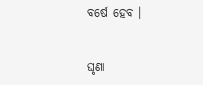ବର୍ଷେ ହେବ ।


ଘୃଣା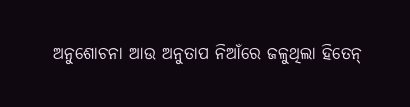ଅନୁଶୋଚନା ଆଉ ଅନୁତାପ ନିଆଁରେ ଜଳୁଥିଲା ହିତେନ୍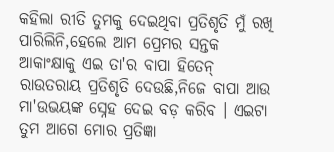କହିଲା ରୀତି ତୁମକୁ ଦେଇଥିବା ପ୍ରତିଶୃତି ମୁଁ ରଖି ପାରିଲିନି,ହେଲେ ଆମ ପ୍ରେମର ସନ୍ତକ ଆକାଂକ୍ଷାକୁ ଏଇ ତା'ର ବାପା ହିତେନ୍ ରାଉତରାୟ ପ୍ରତିଶୃତି ଦେଉଛି,ନିଜେ ବାପା ଆଉ ମା'ଉଭୟଙ୍କ ସ୍ନେହ ଦେଇ ବଡ଼ କରିବ । ଏଇଟା ତୁମ ଆଗେ ମୋର ପ୍ରତିଜ୍ଞା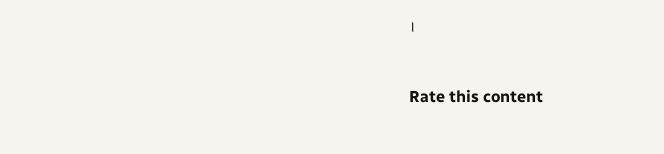।



Rate this content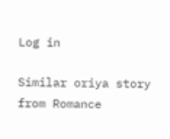Log in

Similar oriya story from Romance